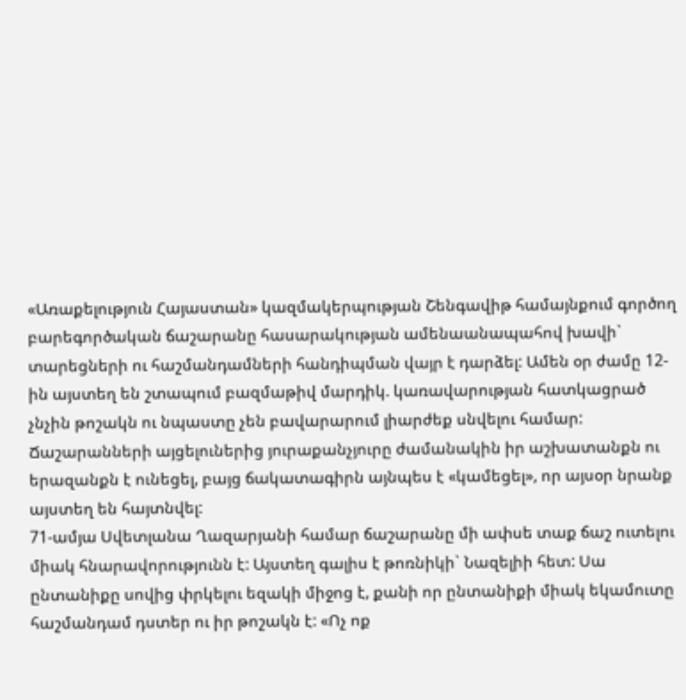«Առաքելություն Հայաստան» կազմակերպության Շենգավիթ համայնքում գործող բարեգործական ճաշարանը հասարակության ամենաանապահով խավի` տարեցների ու հաշմանդամների հանդիպման վայր է դարձել: Ամեն օր ժամը 12-ին այստեղ են շտապում բազմաթիվ մարդիկ. կառավարության հատկացրած չնչին թոշակն ու նպաստը չեն բավարարում լիարժեք սնվելու համար:
Ճաշարանների այցելուներից յուրաքանչյուրը ժամանակին իր աշխատանքն ու երազանքն է ունեցել, բայց ճակատագիրն այնպես է «կամեցել», որ այսօր նրանք այստեղ են հայտնվել:
71-ամյա Սվետլանա Ղազարյանի համար ճաշարանը մի ափսե տաք ճաշ ուտելու միակ հնարավորությունն է: Այստեղ գալիս է թոռնիկի` Նազելիի հետ: Սա ընտանիքը սովից փրկելու եզակի միջոց է, քանի որ ընտանիքի միակ եկամուտը հաշմանդամ դստեր ու իր թոշակն է: «Ոչ ոք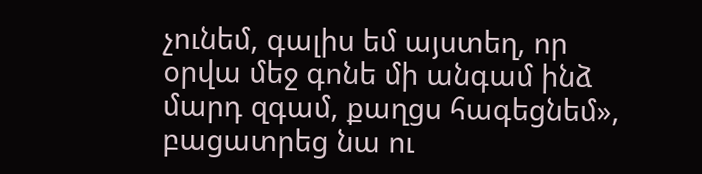չունեմ, գալիս եմ այստեղ, որ օրվա մեջ գոնե մի անգամ ինձ մարդ զգամ, քաղցս հագեցնեմ», բացատրեց նա ու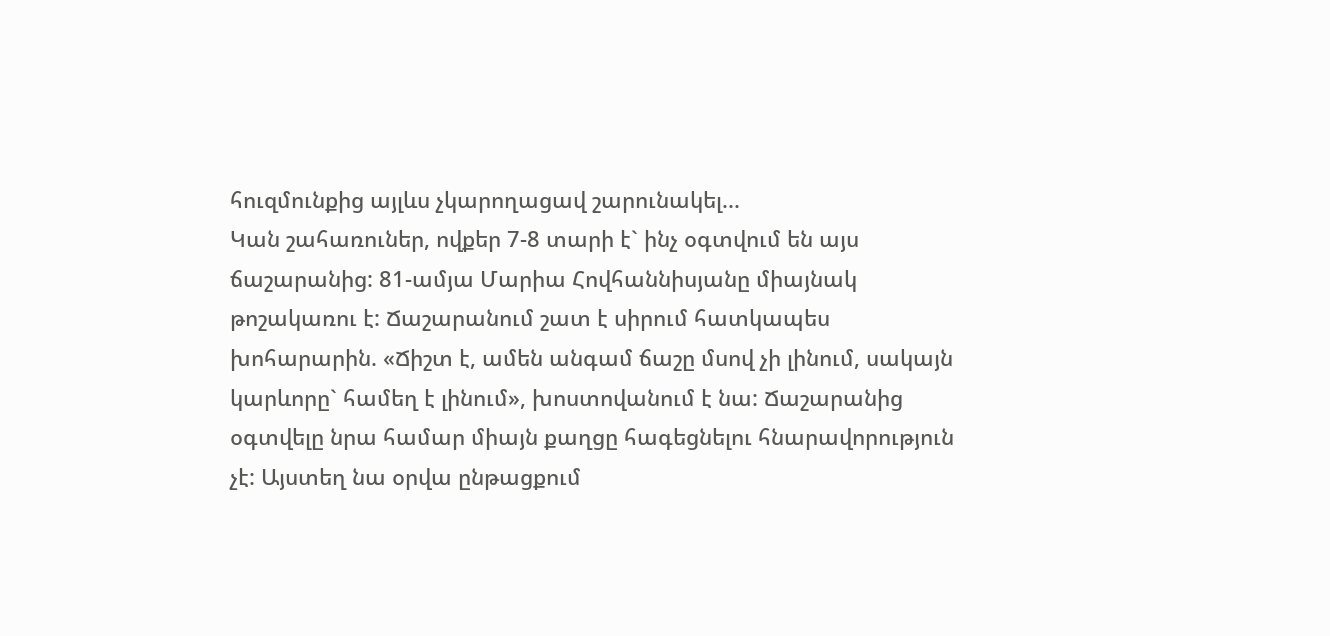հուզմունքից այլևս չկարողացավ շարունակել...
Կան շահառուներ, ովքեր 7-8 տարի է` ինչ օգտվում են այս ճաշարանից: 81-ամյա Մարիա Հովհաննիսյանը միայնակ թոշակառու է: Ճաշարանում շատ է սիրում հատկապես խոհարարին. «Ճիշտ է, ամեն անգամ ճաշը մսով չի լինում, սակայն կարևորը` համեղ է լինում», խոստովանում է նա: Ճաշարանից օգտվելը նրա համար միայն քաղցը հագեցնելու հնարավորություն չէ: Այստեղ նա օրվա ընթացքում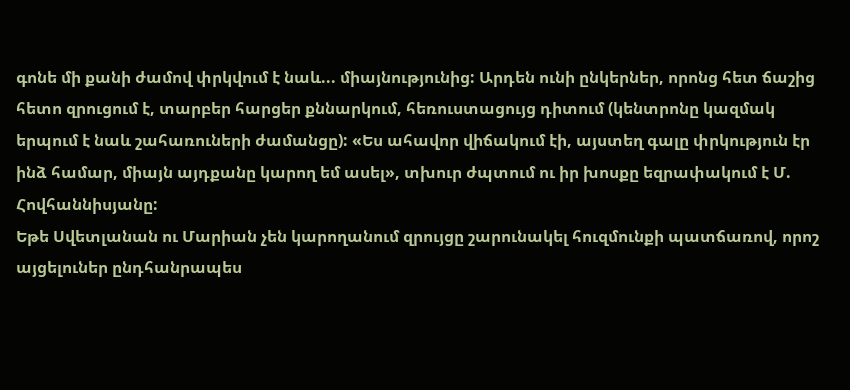գոնե մի քանի ժամով փրկվում է նաև... միայնությունից: Արդեն ունի ընկերներ, որոնց հետ ճաշից հետո զրուցում է, տարբեր հարցեր քննարկում, հեռուստացույց դիտում (կենտրոնը կազմակ
երպում է նաև շահառուների ժամանցը): «Ես ահավոր վիճակում էի, այստեղ գալը փրկություն էր ինձ համար, միայն այդքանը կարող եմ ասել», տխուր ժպտում ու իր խոսքը եզրափակում է Մ. Հովհաննիսյանը:
Եթե Սվետլանան ու Մարիան չեն կարողանում զրույցը շարունակել հուզմունքի պատճառով, որոշ այցելուներ ընդհանրապես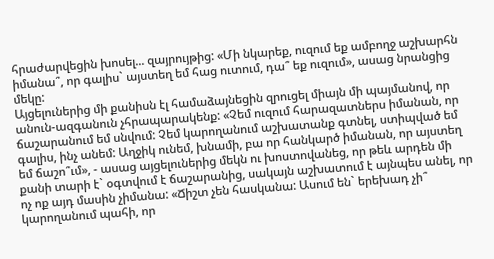հրաժարվեցին խոսել... զայրույթից: «Մի նկարեք, ուզում եք ամբողջ աշխարհն իմանա՞, որ գալիս` այստեղ եմ հաց ուտում, դա՞ եք ուզում», ասաց նրանցից մեկը:
Այցելուներից մի քանիսն էլ համաձայնեցին զրուցել միայն մի պայմանով, որ անուն-ազգանուն չհրապարակենք: «Չեմ ուզում հարազատներս իմանան, որ ճաշարանում եմ սնվում: Չեմ կարողանում աշխատանք գտնել, ստիպված եմ գալիս, ինչ անեմ: Աղջիկ ունեմ, խնամի, բա որ հանկարծ իմանան, որ այստեղ եմ ճաշո՞ւմ», - ասաց այցելուներից մեկն ու խոստովանեց, որ թեև արդեն մի քանի տարի է` օգտվում է ճաշարանից, սակայն աշխատում է այնպես անել, որ ոչ ոք այդ մասին չիմանա: «Ճիշտ չեն հասկանա: Ասում են` երեխադ չի՞ կարողանում պահի, որ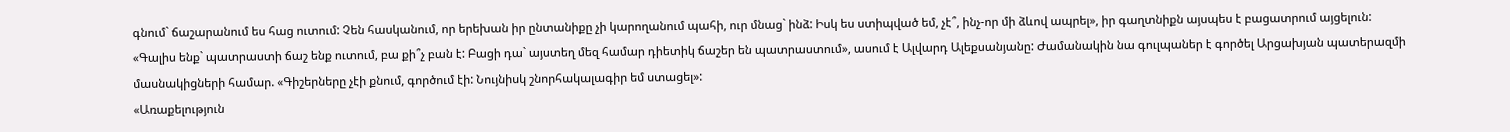գնում` ճաշարանում ես հաց ուտում: Չեն հասկանում, որ երեխան իր ընտանիքը չի կարողանում պահի, ուր մնաց` ինձ: Իսկ ես ստիպված եմ, չէ՞, ինչ-որ մի ձևով ապրել», իր գաղտնիքն այսպես է բացատրում այցելուն:
«Գալիս ենք` պատրաստի ճաշ ենք ուտում, բա քի՞չ բան է: Բացի դա` այստեղ մեզ համար դիետիկ ճաշեր են պատրաստում», ասում է Ալվարդ Ալեքսանյանը: Ժամանակին նա գուլպաներ է գործել Արցախյան պատերազմի մասնակիցների համար. «Գիշերները չէի քնում, գործում էի: Նույնիսկ շնորհակալագիր եմ ստացել»:
«Առաքելություն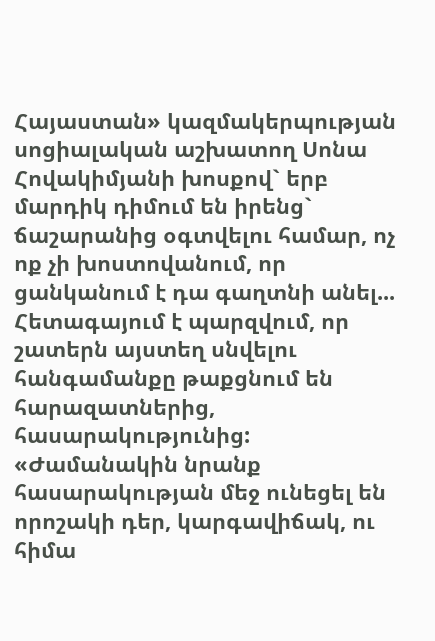Հայաստան» կազմակերպության սոցիալական աշխատող Սոնա Հովակիմյանի խոսքով` երբ մարդիկ դիմում են իրենց` ճաշարանից օգտվելու համար, ոչ ոք չի խոստովանում, որ ցանկանում է դա գաղտնի անել... Հետագայում է պարզվում, որ շատերն այստեղ սնվելու հանգամանքը թաքցնում են հարազատներից, հասարակությունից: «Ժամանակին նրանք հասարակության մեջ ունեցել են որոշակի դեր, կարգավիճակ, ու հիմա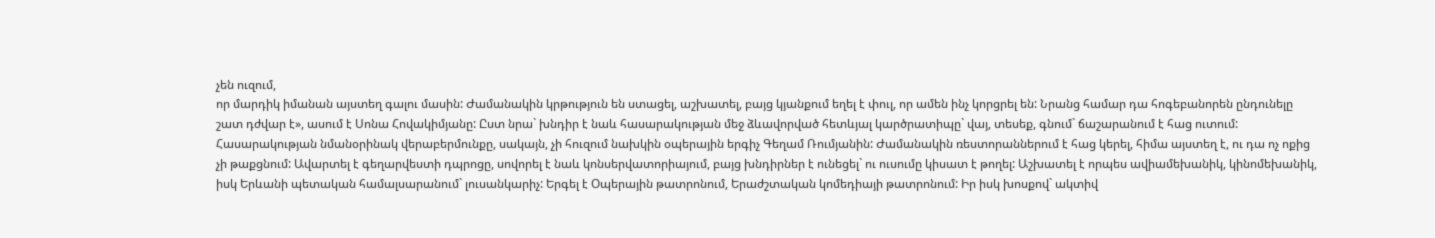չեն ուզում,
որ մարդիկ իմանան այստեղ գալու մասին: Ժամանակին կրթություն են ստացել, աշխատել, բայց կյանքում եղել է փուլ, որ ամեն ինչ կորցրել են: Նրանց համար դա հոգեբանորեն ընդունելը շատ դժվար է», ասում է Սոնա Հովակիմյանը: Ըստ նրա` խնդիր է նաև հասարակության մեջ ձևավորված հետևյալ կարծրատիպը` վայ, տեսեք, գնում` ճաշարանում է հաց ուտում:
Հասարակության նմանօրինակ վերաբերմունքը, սակայն, չի հուզում նախկին օպերային երգիչ Գեղամ Ռումյանին: Ժամանակին ռեստորաններում է հաց կերել, հիմա այստեղ է, ու դա ոչ ոքից չի թաքցնում: Ավարտել է գեղարվեստի դպրոցը, սովորել է նաև կոնսերվատորիայում, բայց խնդիրներ է ունեցել` ու ուսումը կիսատ է թողել: Աշխատել է որպես ավիամեխանիկ, կինոմեխանիկ, իսկ Երևանի պետական համալսարանում` լուսանկարիչ: Երգել է Օպերային թատրոնում, Երաժշտական կոմեդիայի թատրոնում: Իր իսկ խոսքով` ակտիվ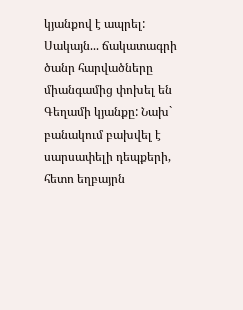կյանքով է ապրել: Սակայն... ճակատագրի ծանր հարվածները միանգամից փոխել են Գեղամի կյանքը: Նախ` բանակում բախվել է սարսափելի դեպքերի, հետո եղբայրն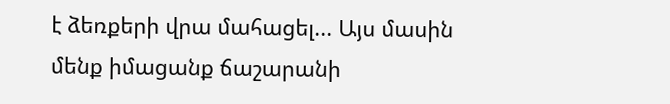է ձեռքերի վրա մահացել... Այս մասին մենք իմացանք ճաշարանի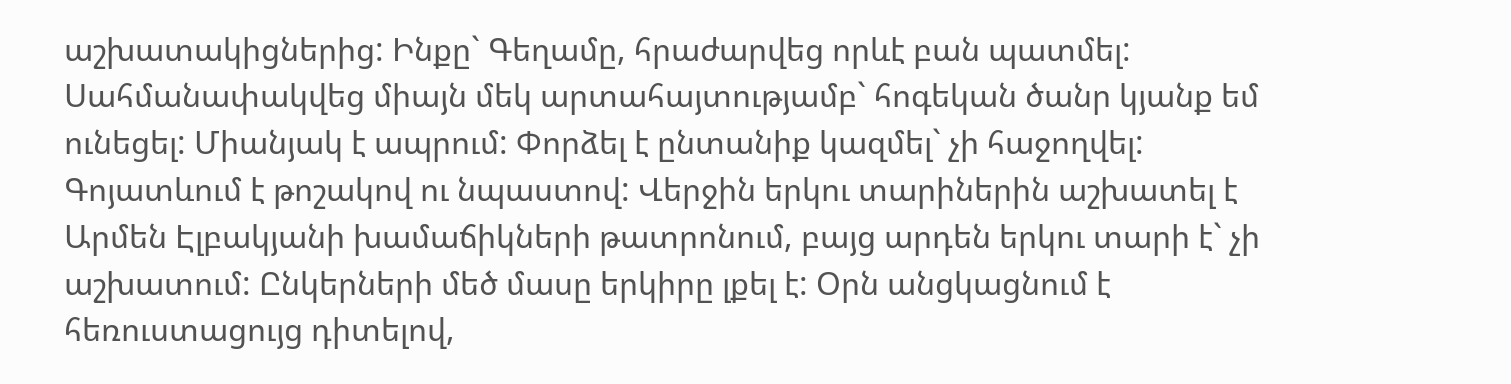աշխատակիցներից: Ինքը` Գեղամը, հրաժարվեց որևէ բան պատմել: Սահմանափակվեց միայն մեկ արտահայտությամբ` հոգեկան ծանր կյանք եմ ունեցել: Միանյակ է ապրում: Փորձել է ընտանիք կազմել` չի հաջողվել: Գոյատևում է թոշակով ու նպաստով: Վերջին երկու տարիներին աշխատել է Արմեն Էլբակյանի խամաճիկների թատրոնում, բայց արդեն երկու տարի է` չի աշխատում: Ընկերների մեծ մասը երկիրը լքել է: Օրն անցկացնում է հեռուստացույց դիտելով,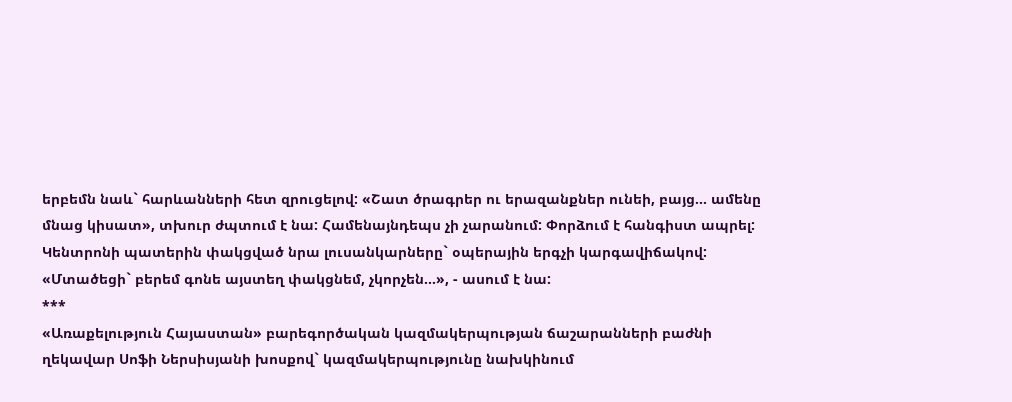երբեմն նաև` հարևանների հետ զրուցելով: «Շատ ծրագրեր ու երազանքներ ունեի, բայց... ամենը մնաց կիսատ», տխուր ժպտում է նա: Համենայնդեպս չի չարանում: Փորձում է հանգիստ ապրել: Կենտրոնի պատերին փակցված նրա լուսանկարները` օպերային երգչի կարգավիճակով: «Մտածեցի` բերեմ գոնե այստեղ փակցնեմ, չկորչեն...», - ասում է նա:
***
«Առաքելություն Հայաստան» բարեգործական կազմակերպության ճաշարանների բաժնի ղեկավար Սոֆի Ներսիսյանի խոսքով` կազմակերպությունը նախկինում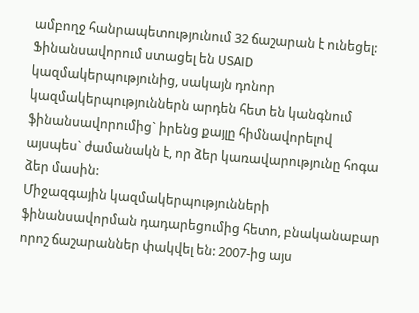ամբողջ հանրապետությունում 32 ճաշարան է ունեցել: Ֆինանսավորում ստացել են USAID կազմակերպությունից, սակայն դոնոր կազմակերպություններն արդեն հետ են կանգնում ֆինանսավորումից` իրենց քայլը հիմնավորելով այսպես` ժամանակն է, որ ձեր կառավարությունը հոգա ձեր մասին:
Միջազգային կազմակերպությունների ֆինանսավորման դադարեցումից հետո, բնականաբար որոշ ճաշարաններ փակվել են: 2007-ից այս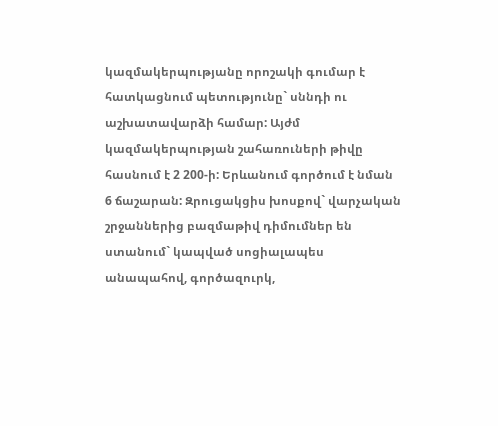կազմակերպությանը որոշակի գումար է հատկացնում պետությունը` սննդի ու աշխատավարձի համար: Այժմ կազմակերպության շահառուների թիվը հասնում է 2 200-ի: Երևանում գործում է նման 6 ճաշարան: Զրուցակցիս խոսքով` վարչական շրջաններից բազմաթիվ դիմումներ են ստանում` կապված սոցիալապես անապահով, գործազուրկ,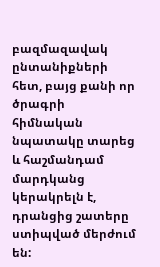բազմազավակ ընտանիքների հետ, բայց քանի որ ծրագրի հիմնական նպատակը տարեց և հաշմանդամ մարդկանց կերակրելն է, դրանցից շատերը ստիպված մերժում են: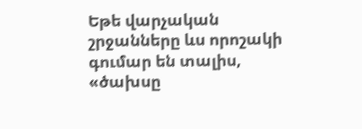Եթե վարչական շրջանները ևս որոշակի գումար են տալիս, «ծախսը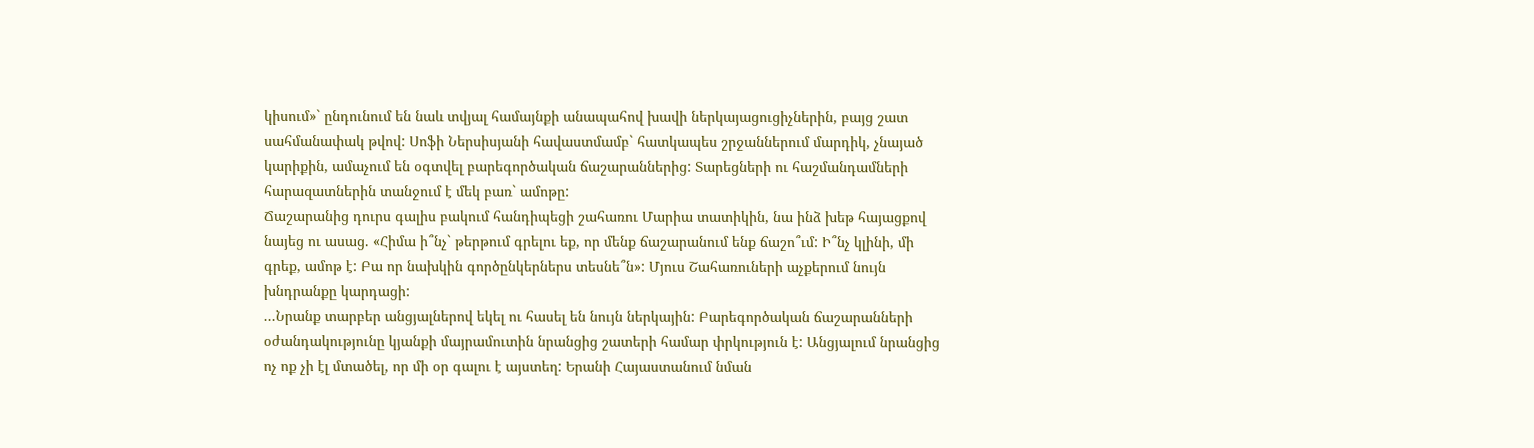կիսում»` ընդունում են նաև տվյալ համայնքի անապահով խավի ներկայացուցիչներին, բայց շատ սահմանափակ թվով: Սոֆի Ներսիսյանի հավաստմամբ` հատկապես շրջաններում մարդիկ, չնայած կարիքին, ամաչում են օգտվել բարեգործական ճաշարաններից: Տարեցների ու հաշմանդամների հարազատներին տանջում է մեկ բառ` ամոթը:
Ճաշարանից դուրս գալիս բակում հանդիպեցի շահառու Մարիա տատիկին, նա ինձ խեթ հայացքով նայեց ու ասաց. «Հիմա ի՞նչ` թերթում գրելու եք, որ մենք ճաշարանում ենք ճաշո՞ւմ: Ի՞նչ կլինի, մի գրեք, ամոթ է: Բա որ նախկին գործընկերներս տեսնե՞ն»: Մյուս Շահառուների աչքերում նույն խնդրանքը կարդացի:
...Նրանք տարբեր անցյալներով եկել ու հասել են նույն ներկային: Բարեգործական ճաշարանների օժանդակությունը կյանքի մայրամուտին նրանցից շատերի համար փրկություն է: Անցյալում նրանցից ոչ ոք չի էլ մտածել, որ մի օր գալու է այստեղ: Երանի Հայաստանում նման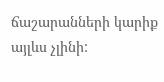ճաշարանների կարիք այլևս չլինի: